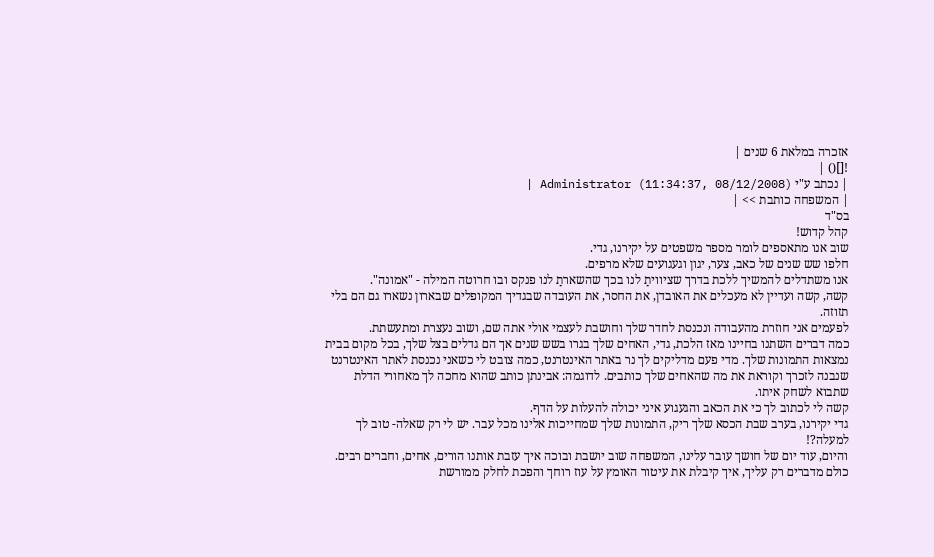אזכרה במלאת 6 שנים |
![]() |
| נכתב ע"י Administrator (11:34:37, 08/12/2008) |
| המשפחה כותבת >> |
בס"ד
קהל קדוש!
שוב אנו מתאספים לומר מספר משפטים על יקירנו, גדי.
חלפו שש שנים של כאב, צער, יגון וגעגועים שלא מרפים.
אנו משתדלים להמשיך ללכת בדרך שציוויתַ לנו בכך שהשארתַ לנו פנקס ובו חרוטה המילה - "אמונה".
קשה, קשה ועדיין לא מעכלים את האובדן, את החסר, את העובדה שבגדיך המקופלים שבארון נשארו גם הם בלי תזוזה.
לפעמים אני חוזרת מהעבודה ונכנסת לחדר שלך וחושבת לעצמי אולי אתה שם, ושוב נעצרת ומתעשתת.
כמה דברים השתנו בחיינו מאז הלכת, גדי, האחים שלך בגרו בשש שנים אך הם גדלים בצל שלך, בכל מקום בבית נמצאות התמונות שלך. מדי פעם מדליקים לך נר באתר האינטרנט, כמה צובט לי כשאני נכנסת לאתר האינטרנט שנבנה לזכרך וקוראת את מה שהאחים שלך כותבים. לדוגמה: אבינתן כותב שהוא מחכה לך מאחורי הדלת שתבוא לשחק איתו.
קשה לי לכתוב לך כי את הכאב והגעגוע איני יכולה להעלות על הדף.
גדי יקירנו, בערב שבת הכסא שלך ריק, התמונות שלך שמחייכות אלינו מכל עבר. יש לי רק שאלה- טוב לך למעלה?!
והיום, עוד יום של חושך עובר עלינו, המשפחה שוב יושבת ובוכה איך עזבת אותנו הורים, אחים, וחברים רבים.
כולם מדברים רק עליך, איך קיבלת את עיטור האומץ על עוז רוחך והפכת לחלק ממורשת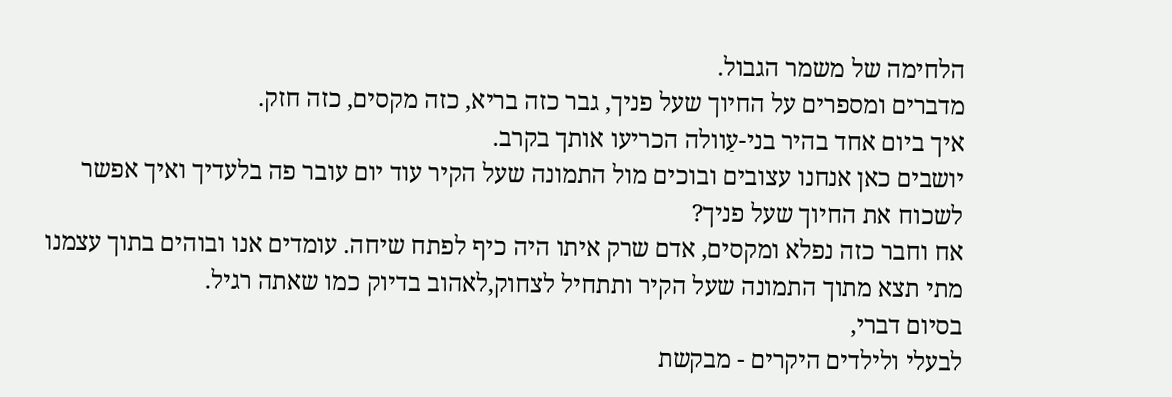הלחימה של משמר הגבול.
מדברים ומספרים על החיוך שעל פניך, גבר כזה בריא, כזה מקסים, כזה חזק.
איך ביום אחד בהיר בני-עַוולה הכריעו אותך בקרב.
יושבים כאן אנחנו עצובים ובוכים מול התמונה שעל הקיר עוד יום עובר פה בלעדיך ואיך אפשר לשכוח את החיוך שעל פניך?
אח וחבר כזה נפלא ומקסים, אדם שרק איתו היה כיף לפתח שיחה. עומדים אנו ובוהים בתוך עצמנו מתי תצא מתוך התמונה שעל הקיר ותתחיל לצחוק,לאהוב בדיוק כמו שאתה רגיל.
בסיום דברי,
לבעלי ולילדים היקרים - מבקשת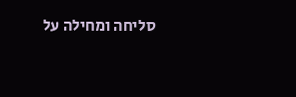סליחה ומחילה על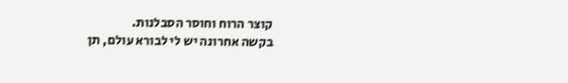קוצר הרוח וחוסר הסבלנות.
בקשה אחרונה יש לי לבורא עולם, תן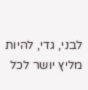לבני, גדי, להיות מליץ יושר לכל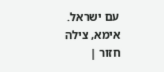עם ישראל.
אימא, צילה
חזור |